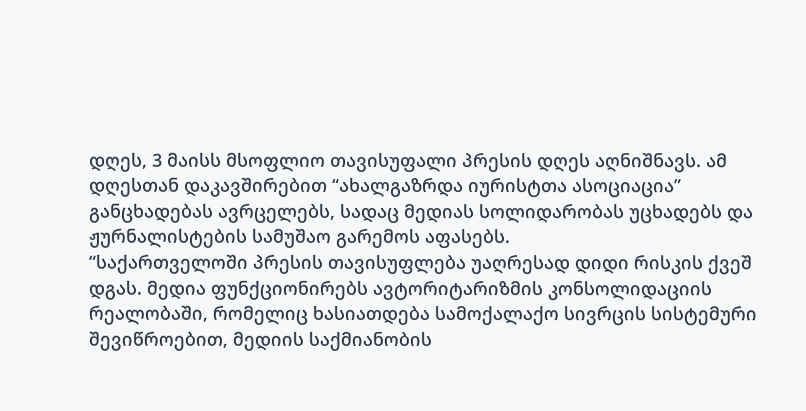დღეს, 3 მაისს მსოფლიო თავისუფალი პრესის დღეს აღნიშნავს. ამ დღესთან დაკავშირებით “ახალგაზრდა იურისტთა ასოციაცია” განცხადებას ავრცელებს, სადაც მედიას სოლიდარობას უცხადებს და ჟურნალისტების სამუშაო გარემოს აფასებს.
“საქართველოში პრესის თავისუფლება უაღრესად დიდი რისკის ქვეშ დგას. მედია ფუნქციონირებს ავტორიტარიზმის კონსოლიდაციის რეალობაში, რომელიც ხასიათდება სამოქალაქო სივრცის სისტემური შევიწროებით, მედიის საქმიანობის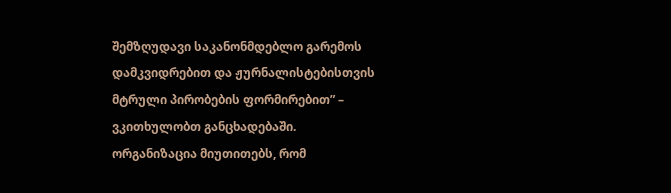შემზღუდავი საკანონმდებლო გარემოს დამკვიდრებით და ჟურნალისტებისთვის მტრული პირობების ფორმირებით” – ვკითხულობთ განცხადებაში.
ორგანიზაცია მიუთითებს, რომ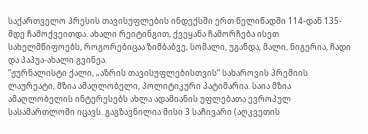საქართველო პრესის თავისუფლების ინდექსში ერთ წელიწადში 114-დან 135-მდე ჩამოქვეითდა. ახალი რეიტინგით, ქვეყანა ჩამორჩება ისეთ სახელმწიფოებს, როგორებიცაა ზიმბაბვე, სომალი, უგანდა, მალი, ნიგერია, ჩადი და პაპუა-ახალი გვინეა.
“ჟურნალისტი ქალი, „აზრის თავისუფლებისთვის“ სახაროვის პრემიის ლაურეატი, მზია ამაღლობელი, პოლიტიკური პატიმარია. საია მზია ამაღლობელის ინტერესებს ახლა ადამიანის უფლებათა ევროპულ სასამართლოში იცავს. გაგზავნილია მისი 3 საჩივარი (აღკვეთის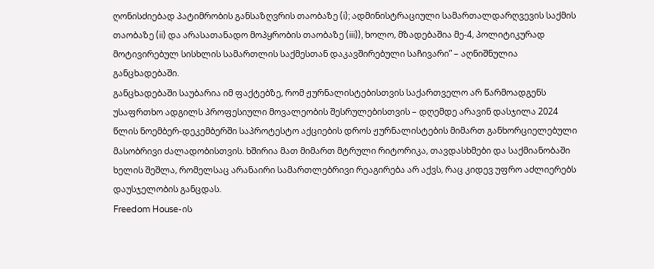ღონისძიებად პატიმრობის განსაზღვრის თაობაზე (i); ადმინისტრაციული სამართალდარღვევის საქმის თაობაზე (ii) და არასათანადო მოპყრობის თაობაზე (iii)), ხოლო, მზადებაშია მე-4, პოლიტიკურად მოტივირებულ სისხლის სამართლის საქმესთან დაკავშირებული საჩივარი” – აღნიშნულია განცხადებაში.
განცხადებაში საუბარია იმ ფაქტებზე, რომ ჟურნალისტებისთვის საქართველო არ წარმოადგენს უსაფრთხო ადგილს პროფესიული მოვალეობის შესრულებისთვის – დღემდე არავინ დასჯილა 2024 წლის ნოემბერ-დეკემბერში საპროტესტო აქციების დროს ჟურნალისტების მიმართ განხორციელებული მასობრივი ძალადობისთვის. ხშირია მათ მიმართ მტრული რიტორიკა, თავდასხმები და საქმიანობაში ხელის შეშლა, რომელსაც არანაირი სამართლებრივი რეაგირება არ აქვს, რაც კიდევ უფრო აძლიერებს დაუსჯელობის განცდას.
Freedom House-ის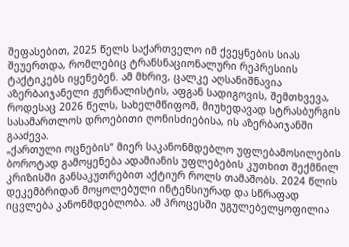შეფასებით, 2025 წელს საქართველო იმ ქვეყნების სიას შეუერთდა, რომლებიც ტრანსნაციონალური რეპრესიის ტაქტიკებს იყენებენ. ამ მხრივ, ცალკე აღსანიშნავია აზერბაიჯანელი ჟურნალისტის, აფგან სადიგოვის, შემთხვევა, როდესაც 2026 წელს, სახელმწიფომ, მიუხედავად სტრასბურგის სასამართლოს დროებითი ღონისძიებისა, ის აზერბაიჯანში გააძევა.
„ქართული ოცნების“ მიერ საკანონმდებლო უფლებამოსილების ბოროტად გამოყენება ადამიანის უფლებების კუთხით შექმნილ კრიზისში განსაკუთრებით აქტიურ როლს თამაშობს. 2024 წლის დეკემბრიდან მოყოლებული ინტენსიურად და სწრაფად იცვლება კანონმდებლობა. ამ პროცესში უგულებელყოფილია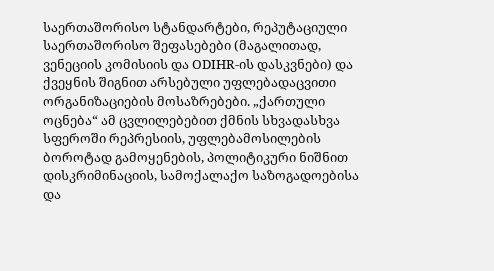საერთაშორისო სტანდარტები, რეპუტაციული საერთაშორისო შეფასებები (მაგალითად, ვენეციის კომისიის და ODIHR-ის დასკვნები) და ქვეყნის შიგნით არსებული უფლებადაცვითი ორგანიზაციების მოსაზრებები. „ქართული ოცნება“ ამ ცვლილებებით ქმნის სხვადასხვა სფეროში რეპრესიის, უფლებამოსილების ბოროტად გამოყენების, პოლიტიკური ნიშნით დისკრიმინაციის, სამოქალაქო საზოგადოებისა და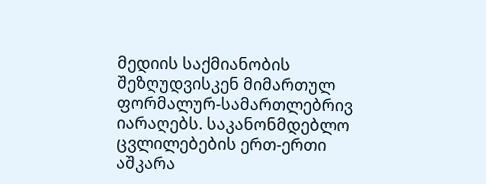მედიის საქმიანობის შეზღუდვისკენ მიმართულ ფორმალურ-სამართლებრივ იარაღებს. საკანონმდებლო ცვლილებების ერთ-ერთი აშკარა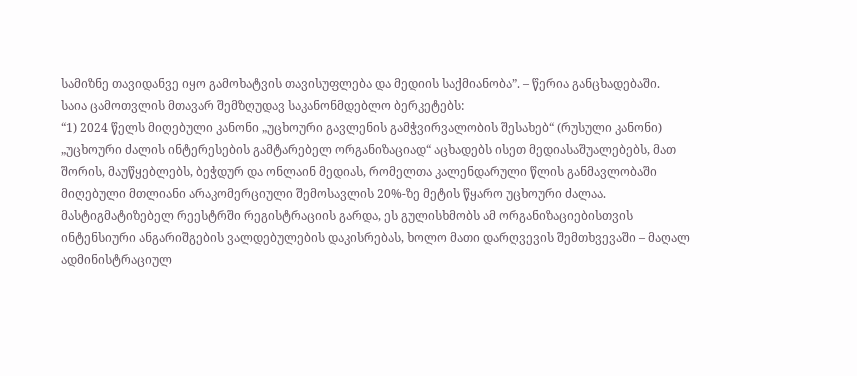სამიზნე თავიდანვე იყო გამოხატვის თავისუფლება და მედიის საქმიანობა”. – წერია განცხადებაში.
საია ცამოთვლის მთავარ შემზღუდავ საკანონმდებლო ბერკეტებს:
“1) 2024 წელს მიღებული კანონი „უცხოური გავლენის გამჭვირვალობის შესახებ“ (რუსული კანონი) „უცხოური ძალის ინტერესების გამტარებელ ორგანიზაციად“ აცხადებს ისეთ მედიასაშუალებებს, მათ შორის, მაუწყებლებს, ბეჭდურ და ონლაინ მედიას, რომელთა კალენდარული წლის განმავლობაში მიღებული მთლიანი არაკომერციული შემოსავლის 20%-ზე მეტის წყარო უცხოური ძალაა. მასტიგმატიზებელ რეესტრში რეგისტრაციის გარდა, ეს გულისხმობს ამ ორგანიზაციებისთვის ინტენსიური ანგარიშგების ვალდებულების დაკისრებას, ხოლო მათი დარღვევის შემთხვევაში – მაღალ ადმინისტრაციულ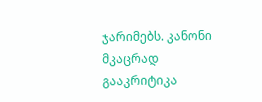ჯარიმებს. კანონი მკაცრად გააკრიტიკა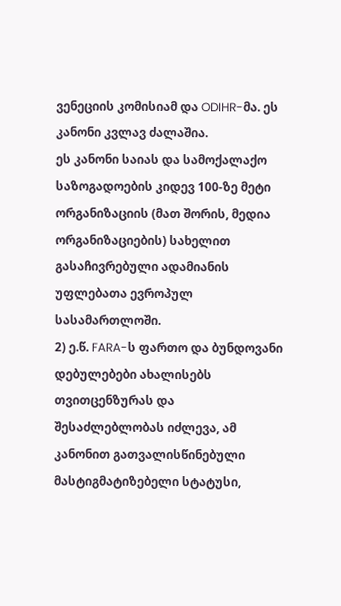ვენეციის კომისიამ და ODIHR-მა. ეს კანონი კვლავ ძალაშია.
ეს კანონი საიას და სამოქალაქო საზოგადოების კიდევ 100-ზე მეტი ორგანიზაციის (მათ შორის, მედია ორგანიზაციების) სახელით გასაჩივრებული ადამიანის უფლებათა ევროპულ სასამართლოში.
2) ე.წ. FARA-ს ფართო და ბუნდოვანი დებულებები ახალისებს თვითცენზურას და შესაძლებლობას იძლევა, ამ კანონით გათვალისწინებული მასტიგმატიზებელი სტატუსი,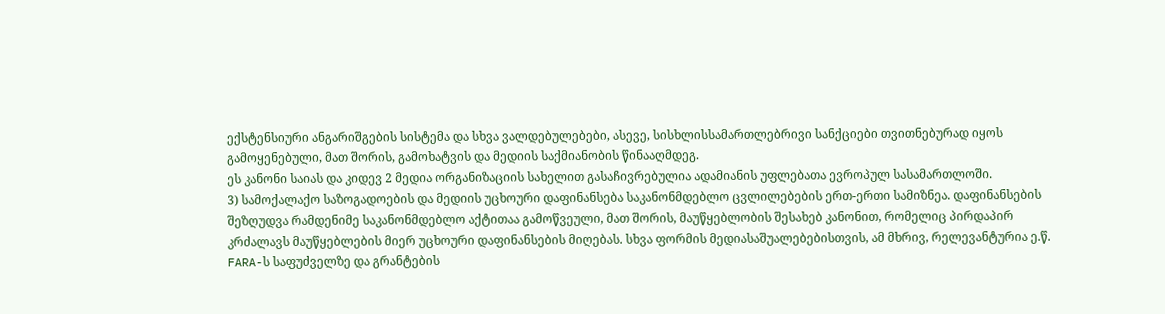ექსტენსიური ანგარიშგების სისტემა და სხვა ვალდებულებები, ასევე, სისხლისსამართლებრივი სანქციები თვითნებურად იყოს გამოყენებული, მათ შორის, გამოხატვის და მედიის საქმიანობის წინააღმდეგ.
ეს კანონი საიას და კიდევ 2 მედია ორგანიზაციის სახელით გასაჩივრებულია ადამიანის უფლებათა ევროპულ სასამართლოში.
3) სამოქალაქო საზოგადოების და მედიის უცხოური დაფინანსება საკანონმდებლო ცვლილებების ერთ-ერთი სამიზნეა. დაფინანსების შეზღუდვა რამდენიმე საკანონმდებლო აქტითაა გამოწვეული, მათ შორის, მაუწყებლობის შესახებ კანონით, რომელიც პირდაპირ კრძალავს მაუწყებლების მიერ უცხოური დაფინანსების მიღებას. სხვა ფორმის მედიასაშუალებებისთვის, ამ მხრივ, რელევანტურია ე.წ. FARA-ს საფუძველზე და გრანტების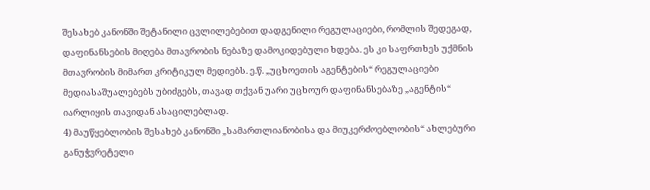შესახებ კანონში შეტანილი ცვლილებებით დადგენილი რეგულაციები, რომლის შედეგად, დაფინანსების მიღება მთავრობის ნებაზე დამოკიდებული ხდება. ეს კი საფრთხეს უქმნის მთავრობის მიმართ კრიტიკულ მედიებს. ე.წ. „უცხოეთის აგენტების“ რეგულაციები მედიასაშუალებებს უბიძგებს, თავად თქვან უარი უცხოურ დაფინანსებაზე „აგენტის“ იარლიყის თავიდან ასაცილებლად.
4) მაუწყებლობის შესახებ კანონში „სამართლიანობისა და მიუკერძოებლობის“ ახლებური განუჭვრეტელი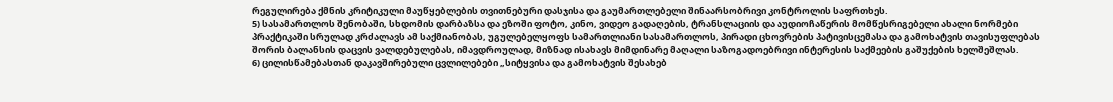რეგულირება ქმნის კრიტიკული მაუწყებლების თვითნებური დასჯისა და გაუმართლებელი შინაარსობრივი კონტროლის საფრთხეს.
5) სასამართლოს შენობაში, სხდომის დარბაზსა და ეზოში ფოტო, კინო, ვიდეო გადაღების, ტრანსლაციის და აუდიოჩაწერის მომწესრიგებელი ახალი ნორმები პრაქტიკაში სრულად კრძალავს ამ საქმიანობას, უგულებელყოფს სამართლიანი სასამართლოს, პირადი ცხოვრების პატივისცემასა და გამოხატვის თავისუფლებას შორის ბალანსის დაცვის ვალდებულებას, იმავდროულად, მიზნად ისახავს მიმდინარე მაღალი საზოგადოებრივი ინტერესის საქმეების გაშუქების ხელშეშლას.
6) ცილისწამებასთან დაკავშირებული ცვლილებები „სიტყვისა და გამოხატვის შესახებ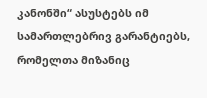კანონში“ ასუსტებს იმ სამართლებრივ გარანტიებს, რომელთა მიზანიც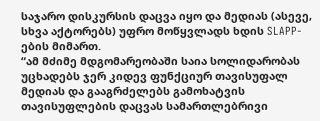საჯარო დისკურსის დაცვა იყო და მედიას (ასევე, სხვა აქტორებს) უფრო მოწყვლადს ხდის SLAPP-ების მიმართ.
“ამ მძიმე მდგომარეობაში საია სოლიდარობას უცხადებს ჯერ კიდევ ფუნქციურ თავისუფალ მედიას და გააგრძელებს გამოხატვის თავისუფლების დაცვას სამართლებრივი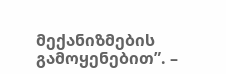მექანიზმების გამოყენებით”. –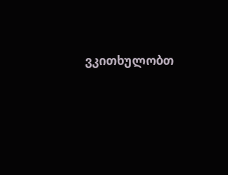ვკითხულობთ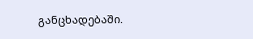განცხადებაში.